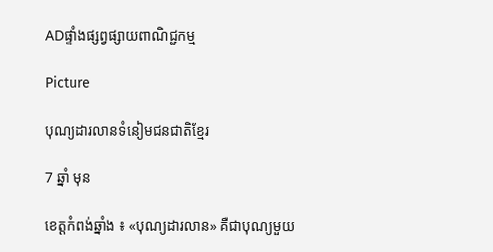ADផ្ទាំងផ្សព្វផ្សាយពាណិជ្ជកម្ម

Picture

បុណ្យដារលានទំនៀមជនជាតិខ្មែរ

7 ឆ្នាំ មុន

ខេត្តកំពង់ឆ្នាំង ៖ «បុណ្យដារលាន» គឺជាបុណ្យមួយ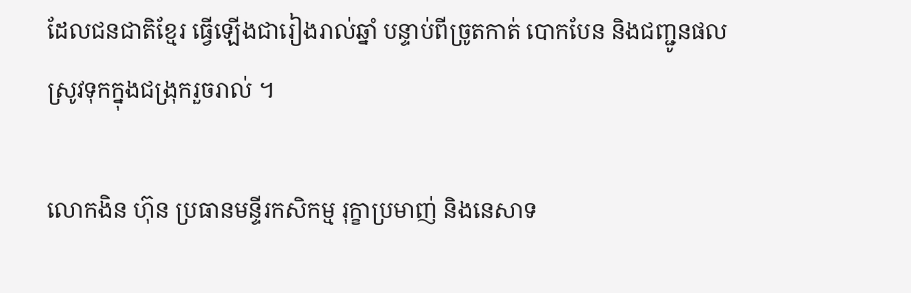ដែលជនជាតិខ្មែរ ធ្វើឡើងជារៀងរាល់ឆ្នាំ បន្ទាប់ពីច្រូតកាត់ បោកបែន និងជញ្ជូនផលស្រូវទុកក្នុងជង្រុករួចរាល់ ។

លោកងិន ហ៊ុន ប្រធានមន្ទីរកសិកម្ម រុក្ខាប្រមាញ់ និងនេសាទ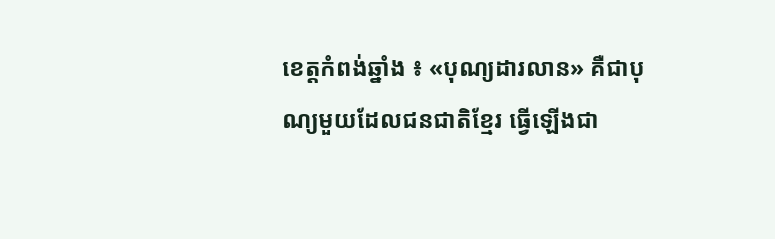ខេត្តកំពង់ឆ្នាំង ៖ «បុណ្យដារលាន» គឺជាបុណ្យមួយដែលជនជាតិខ្មែរ ធ្វើឡើងជា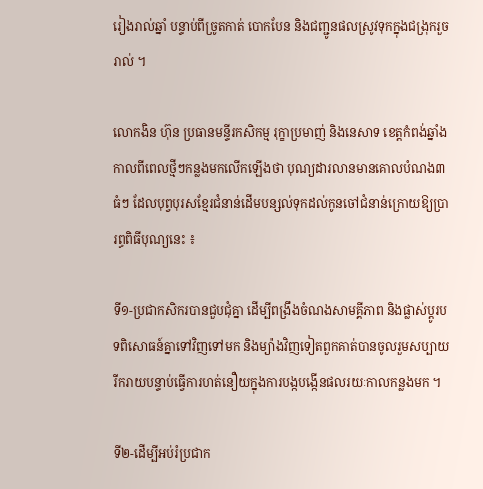រៀងរាល់ឆ្នាំ បន្ទាប់ពីច្រូតកាត់ បោកបែន និងជញ្ជូនផលស្រូវទុកក្នុងជង្រុករួចរាល់ ។

លោកងិន ហ៊ុន ប្រធានមន្ទីរកសិកម្ម រុក្ខាប្រមាញ់ និងនេសាទ ខេត្តកំពង់ឆ្នាំង កាលពីពេលថ្មីៗកន្លងមកលើកឡើងថា បុណ្យដារលានមានគោលបំណង៣ធំៗ ដែលបុព្វបុរសខ្មែរជំនាន់ដើមបន្សល់ទុកដល់កូនចៅជំនាន់ក្រោយឱ្យប្រារព្ធពិធីបុណ្យនេះ ៖

ទី១-ប្រជាកសិករបានជួបជុំគ្នា ដើម្បីពង្រឹងចំណងសាមគ្គីភាព និងផ្លាស់ប្តូរបទពិសោធន៍គ្នាទៅវិញទៅមក និងម្យ៉ាងវិញទៀតពួកគាត់បានចូលរួមសប្បាយរីករាយបន្ទាប់ធ្វើការហត់នឿយក្នុងការបង្កបង្កើនផលរយៈកាលកន្លងមក ។

ទី២-ដើម្បីអប់រំប្រជាក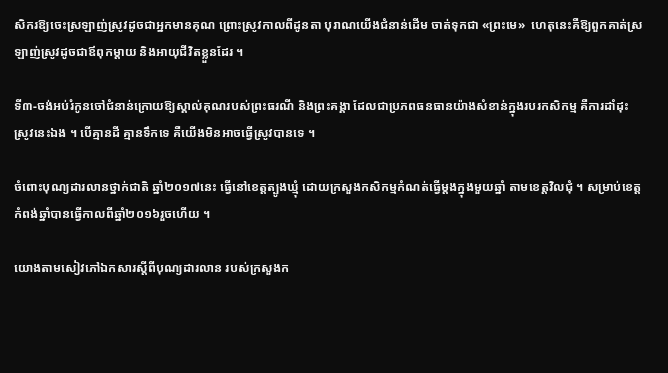សិករឱ្យចេះស្រឡាញ់ស្រូវដូចជាអ្នកមានគុណ ព្រោះស្រូវកាលពីដូនតា បុរាណយើងជំនាន់ដើម ចាត់ទុកជា «ព្រះមេ»  ហេតុនេះគឺឱ្យពួកគាត់ស្រឡាញ់ស្រូវដូចជាឪពុកម្តាយ និងអាយុជីវិតខ្លួនដែរ ។

ទី៣-ចង់អប់រំកូនចៅជំនាន់ក្រោយឱ្យស្គាល់គុណរបស់ព្រះធរណី និងព្រះគង្គា ដែលជាប្រភពធនធានយ៉ាងសំខាន់ក្នុងរបរកសិកម្ម គឺការដាំដុះស្រូវនេះឯង ។ បើគ្មានដី គ្មានទឹកទេ គឺយើងមិនអាចធ្វើស្រូវបានទេ ។

ចំពោះបុណ្យដារលានថ្នាក់ជាតិ ឆ្នាំ២០១៧នេះ ធ្វើនៅខេត្តត្បូងឃ្មុំ ដោយក្រសួងកសិកម្មកំណត់ធ្វើម្តងក្នុងមួយឆ្នាំ តាមខេត្តវិលជុំ ។ សម្រាប់ខេត្តកំពង់ឆ្នាំបានធ្វើកាលពីឆ្នាំ២០១៦រួចហើយ ។

យោងតាមសៀវភៅឯកសារស្តីពីបុណ្យដារលាន របស់ក្រសួងក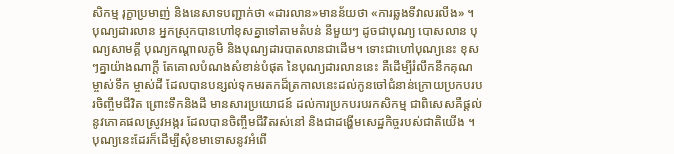សិកម្ម រុក្ខាប្រមាញ់ និងនេសាទបញ្ជាក់ថា «ដារលាន»មានន័យថា «ការឆ្លងទីវាលរលីង» ។ បុណ្យដារលាន អ្នកស្រុកបានហៅខុសគ្នាទៅតាមតំបន់ នីមួយៗ ដូចជាបុណ្យ បោសលាន បុណ្យសាមគ្គី បុណ្យកណ្តាលភូមិ និងបុណ្យដារបាតលានជាដើម។ ទោះជាហៅបុណ្យនេះ ខុសៗគ្នាយ៉ាងណាក្តី តែគោលបំណងសំខាន់បំផុត នៃបុណ្យដារលាននេះ គឺដើម្បីរំលឹកនឹកគុណម្ចាស់ទឹក ម្ចាស់ដី ដែលបានបន្សល់ទុកមរតកដ៏ត្រកាលនេះដល់កូនចៅជំនាន់ក្រោយប្រកបរបរចិញ្ចឹមជីវិត ព្រោះទឹកនិងដី មានសារប្រយោជន៍ ដល់ការប្រកបរបរកសិកម្ម ជាពិសេសគឺផ្តល់នូវភោគផលស្រូវអង្ករ ដែលបានចិញ្ចឹមជីវិតរស់នៅ និងជាដង្ហើមសេដ្ឋកិច្ចរបស់ជាតិយើង ។ បុណ្យនេះដែរក៏ដើម្បីសុំខមាទោសនូវអំពើ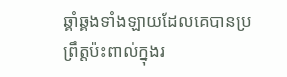ឆ្គាំឆ្គងទាំងឡាយដែលគេបានប្រព្រឹត្តប៉ះពាល់ក្នុងរ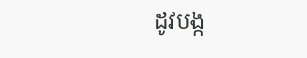ដូវបង្ក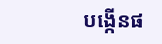បង្កើនផ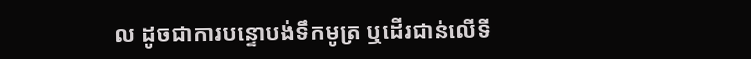ល ដូចជាការបន្ទោបង់ទឹកមូត្រ ឬដើរជាន់លើទី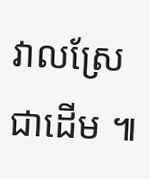វាលស្រែជាដើម ៕